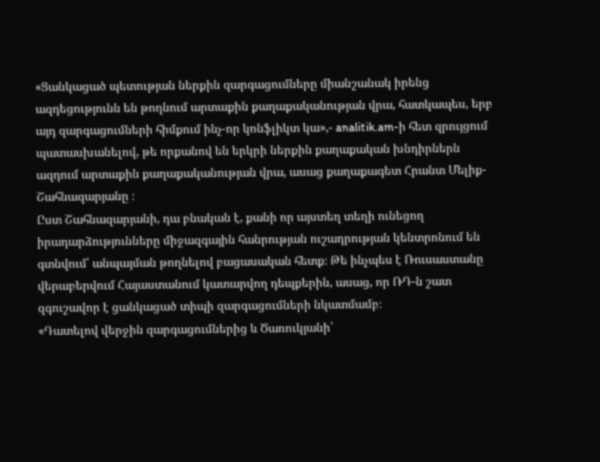«Ցանկացած պետության ներքին զարգացումները միանշանակ իրենց ազդեցությունն են թողնում արտաքին քաղաքականության վրա, հատկապես, երբ այդ զարգացումների հիմքում ինչ-որ կոնֆլիկտ կա»,- analitik.am-ի հետ զրույցում պատասխանելով, թե որքանով են երկրի ներքին քաղաքական խնդիրներն ազդում արտաքին քաղաքականության վրա, ասաց քաղաքագետ Հրանտ Մելիք-Շահնազարյանը ։
Ըստ Շահնազարյանի, դա բնական է, քանի որ այստեղ տեղի ունեցող իրադարձությունները միջազգային հանրության ուշադրության կենտրոնում են գտնվում՝ անպայման թողնելով բացասական հետք։ Թե ինչպես է Ռուսաստանը վերաբերվում Հայաստանում կատարվող դեպքերին, ասաց, որ ՌԴ-ն շատ զգուշավոր է ցանկացած տիպի զարգացումների նկատմամբ։
«Դատելով վերջին զարգացումներից և Ծառուկյանի՝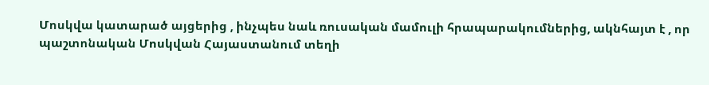Մոսկվա կատարած այցերից , ինչպես նաև ռուսական մամուլի հրապարակումներից, ակնհայտ է , որ պաշտոնական Մոսկվան Հայաստանում տեղի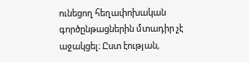ունեցող հեղափոխական գործընթացներին մտադիր չէ աջակցել։ Ըստ էության,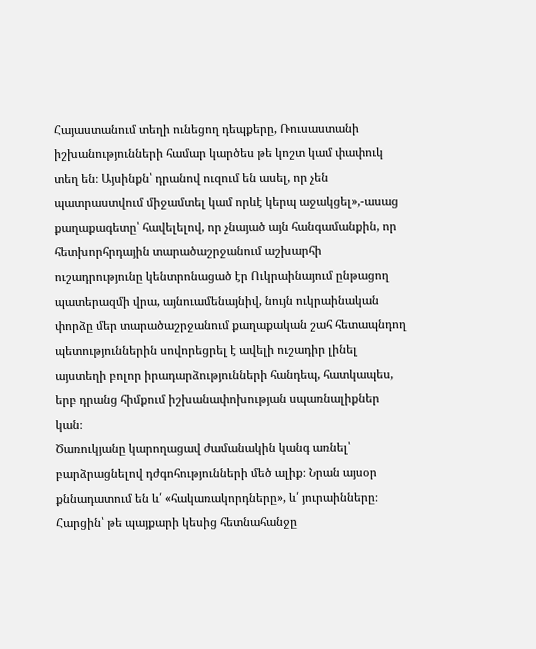Հայաստանում տեղի ունեցող դեպքերը, Ռուսաստանի իշխանությունների համար կարծես թե կոշտ կամ փափուկ տեղ են։ Այսինքն՝ դրանով ուզում են ասել, որ չեն պատրաստվում միջամտել կամ որևէ կերպ աջակցել»,-ասաց քաղաքագետը՝ հավելելով, որ չնայած այն հանգամանքին, որ հետխորհրդային տարածաշրջանում աշխարհի ուշադրությունը կենտրոնացած էր Ուկրաինայում ընթացող պատերազմի վրա, այնուամենայնիվ, նույն ուկրաինական փորձը մեր տարածաշրջանում քաղաքական շահ հետապնդող պետություններին սովորեցրել է ավելի ուշադիր լինել այստեղի բոլոր իրադարձությունների հանդեպ, հատկապես, երբ դրանց հիմքում իշխանափոխության սպառնալիքներ կան։
Ծառուկյանը կարողացավ ժամանակին կանգ առնել՝ բարձրացնելով դժգոհությունների մեծ ալիք։ Նրան այսօր քննադատում են և՛ «հակառակորդները», և՛ յուրաինները։ Հարցին՝ թե պայքարի կեսից հետնահանջը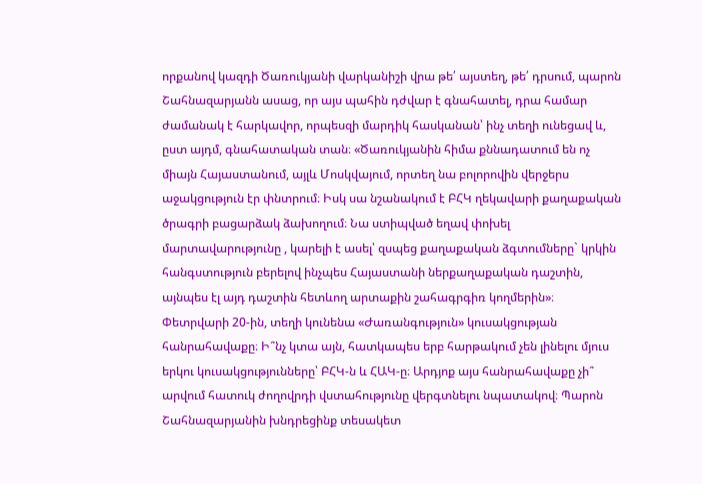որքանով կազդի Ծառուկյանի վարկանիշի վրա թե՛ այստեղ, թե՛ դրսում, պարոն Շահնազարյանն ասաց, որ այս պահին դժվար է գնահատել, դրա համար ժամանակ է հարկավոր, որպեսզի մարդիկ հասկանան՝ ինչ տեղի ունեցավ և, ըստ այդմ, գնահատական տան։ «Ծառուկյանին հիմա քննադատում են ոչ միայն Հայաստանում, այլև Մոսկվայում, որտեղ նա բոլորովին վերջերս աջակցություն էր փնտրում։ Իսկ սա նշանակում է ԲՀԿ ղեկավարի քաղաքական ծրագրի բացարձակ ձախողում։ Նա ստիպված եղավ փոխել մարտավարությունը , կարելի է ասել՝ զսպեց քաղաքական ձգտումները` կրկին հանգստություն բերելով ինչպես Հայաստանի ներքաղաքական դաշտին, այնպես էլ այդ դաշտին հետևող արտաքին շահագրգիռ կողմերին»։
Փետրվարի 20-ին, տեղի կունենա «Ժառանգություն» կուսակցության հանրահավաքը։ Ի՞նչ կտա այն, հատկապես երբ հարթակում չեն լինելու մյուս երկու կուսակցությունները՝ ԲՀԿ-ն և ՀԱԿ-ը։ Արդյոք այս հանրահավաքը չի՞ արվում հատուկ ժողովրդի վստահությունը վերգտնելու նպատակով։ Պարոն Շահնազարյանին խնդրեցինք տեսակետ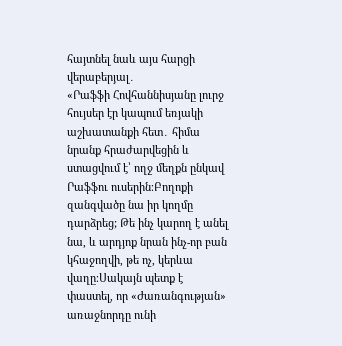հայտնել նաև այս հարցի վերաբերյալ․
«Րաֆֆի Հովհաննիսյանը լուրջ հույսեր էր կապում եռյակի աշխատանքի հետ․ հիմա նրանք հրաժարվեցին և ստացվում է՝ ողջ մեղքն ընկավ Րաֆֆու ուսերին։Բողոքի զանգվածը նա իր կողմը դարձրեց; Թե ինչ կարող է անել նա, և արդյոք նրան ինչ-որ բան կհաջողվի, թե ոչ, կերևա վաղը։Սակայն պետք է փաստել, որ «Ժառանգության» առաջնորդը ունի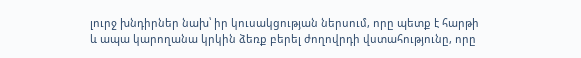լուրջ խնդիրներ նախ՝ իր կուսակցության ներսում, որը պետք է հարթի և ապա կարողանա կրկին ձեռք բերել ժողովրդի վստահությունը, որը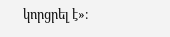կորցրել է»։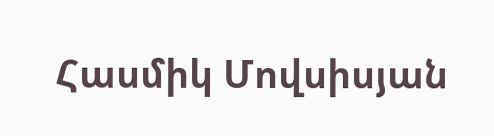Հասմիկ Մովսիսյան